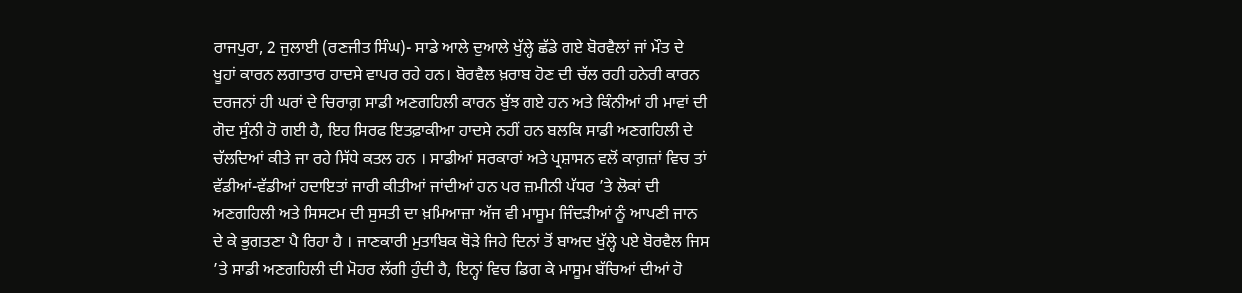ਰਾਜਪੁਰਾ, 2 ਜੁਲਾਈ (ਰਣਜੀਤ ਸਿੰਘ)- ਸਾਡੇ ਆਲੇ ਦੁਆਲੇ ਖੁੱਲ੍ਹੇ ਛੱਡੇ ਗਏ ਬੋਰਵੈਲਾਂ ਜਾਂ ਮੌਤ ਦੇ ਖੂਹਾਂ ਕਾਰਨ ਲਗਾਤਾਰ ਹਾਦਸੇ ਵਾਪਰ ਰਹੇ ਹਨ। ਬੋਰਵੈਲ ਖ਼ਰਾਬ ਹੋਣ ਦੀ ਚੱਲ ਰਹੀ ਹਨੇਰੀ ਕਾਰਨ ਦਰਜਨਾਂ ਹੀ ਘਰਾਂ ਦੇ ਚਿਰਾਗ਼ ਸਾਡੀ ਅਣਗਹਿਲੀ ਕਾਰਨ ਬੁੱਝ ਗਏ ਹਨ ਅਤੇ ਕਿੰਨੀਆਂ ਹੀ ਮਾਵਾਂ ਦੀ ਗੋਦ ਸੁੰਨੀ ਹੋ ਗਈ ਹੈ, ਇਹ ਸਿਰਫ ਇਤਫ਼ਾਕੀਆ ਹਾਦਸੇ ਨਹੀਂ ਹਨ ਬਲਕਿ ਸਾਡੀ ਅਣਗਹਿਲੀ ਦੇ ਚੱਲਦਿਆਂ ਕੀਤੇ ਜਾ ਰਹੇ ਸਿੱਧੇ ਕਤਲ ਹਨ । ਸਾਡੀਆਂ ਸਰਕਾਰਾਂ ਅਤੇ ਪ੍ਰਸ਼ਾਸਨ ਵਲੋਂ ਕਾਗ਼ਜ਼ਾਂ ਵਿਚ ਤਾਂ ਵੱਡੀਆਂ-ਵੱਡੀਆਂ ਹਦਾਇਤਾਂ ਜਾਰੀ ਕੀਤੀਆਂ ਜਾਂਦੀਆਂ ਹਨ ਪਰ ਜ਼ਮੀਨੀ ਪੱਧਰ ’ਤੇ ਲੋਕਾਂ ਦੀ ਅਣਗਹਿਲੀ ਅਤੇ ਸਿਸਟਮ ਦੀ ਸੁਸਤੀ ਦਾ ਖ਼ਮਿਆਜ਼ਾ ਅੱਜ ਵੀ ਮਾਸੂਮ ਜਿੰਦੜੀਆਂ ਨੂੰ ਆਪਣੀ ਜਾਨ ਦੇ ਕੇ ਭੁਗਤਣਾ ਪੈ ਰਿਹਾ ਹੈ । ਜਾਣਕਾਰੀ ਮੁਤਾਬਿਕ ਥੋੜੇ ਜਿਹੇ ਦਿਨਾਂ ਤੋਂ ਬਾਅਦ ਖੁੱਲ੍ਹੇ ਪਏ ਬੋਰਵੈਲ ਜਿਸ ’ਤੇ ਸਾਡੀ ਅਣਗਹਿਲੀ ਦੀ ਮੋਹਰ ਲੱਗੀ ਹੁੰਦੀ ਹੈ, ਇਨ੍ਹਾਂ ਵਿਚ ਡਿਗ ਕੇ ਮਾਸੂਮ ਬੱਚਿਆਂ ਦੀਆਂ ਹੋ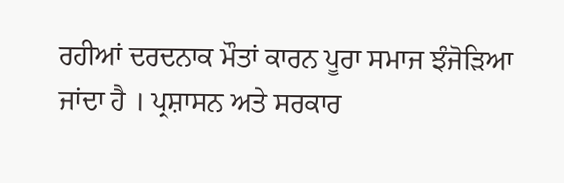ਰਹੀਆਂ ਦਰਦਨਾਕ ਮੌਤਾਂ ਕਾਰਨ ਪੂਰਾ ਸਮਾਜ ਝੰਜੋੜਿਆ ਜਾਂਦਾ ਹੈ । ਪ੍ਰਸ਼ਾਸਨ ਅਤੇ ਸਰਕਾਰ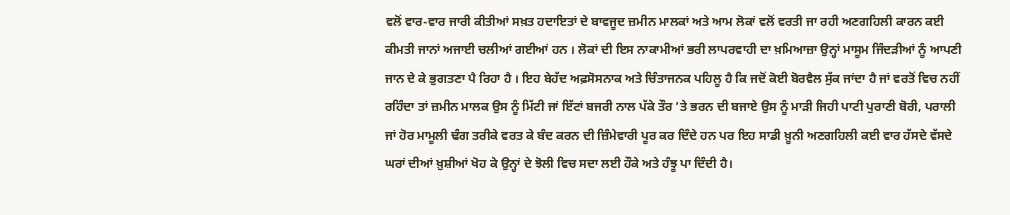ਵਲੋਂ ਵਾਰ-ਵਾਰ ਜਾਰੀ ਕੀਤੀਆਂ ਸਖ਼ਤ ਹਦਾਇਤਾਂ ਦੇ ਬਾਵਜੂਦ ਜ਼ਮੀਨ ਮਾਲਕਾਂ ਅਤੇ ਆਮ ਲੋਕਾਂ ਵਲੋਂ ਵਰਤੀ ਜਾ ਰਹੀ ਅਣਗਹਿਲੀ ਕਾਰਨ ਕਈ ਕੀਮਤੀ ਜਾਨਾਂ ਅਜਾਈ ਚਲੀਆਂ ਗਈਆਂ ਹਨ । ਲੋਕਾਂ ਦੀ ਇਸ ਨਾਕਾਮੀਆਂ ਭਰੀ ਲਾਪਰਵਾਹੀ ਦਾ ਖ਼ਮਿਆਜ਼ਾ ਉਨ੍ਹਾਂ ਮਾਸੂਮ ਜਿੰਦੜੀਆਂ ਨੂੰ ਆਪਣੀ ਜਾਨ ਦੇ ਕੇ ਭੁਗਤਣਾ ਪੈ ਰਿਹਾ ਹੈ । ਇਹ ਬੇਹੱਦ ਅਫ਼ਸੋਸਨਾਕ ਅਤੇ ਚਿੰਤਾਜਨਕ ਪਹਿਲੂ ਹੈ ਕਿ ਜਦੋਂ ਕੋਈ ਬੋਰਵੈਲ ਸੁੱਕ ਜਾਂਦਾ ਹੈ ਜਾਂ ਵਰਤੋਂ ਵਿਚ ਨਹੀਂ ਰਹਿੰਦਾ ਤਾਂ ਜ਼ਮੀਨ ਮਾਲਕ ਉਸ ਨੂੰ ਮਿੱਟੀ ਜਾਂ ਇੱਟਾਂ ਬਜਰੀ ਨਾਲ ਪੱਕੇ ਤੌਰ ’ਤੇ ਭਰਨ ਦੀ ਬਜਾਏ ਉਸ ਨੂੰ ਮਾੜੀ ਜਿਹੀ ਪਾਟੀ ਪੁਰਾਣੀ ਬੋਰੀ, ਪਰਾਲੀ ਜਾਂ ਹੋਰ ਮਾਮੂਲੀ ਢੰਗ ਤਰੀਕੇ ਵਰਤ ਕੇ ਬੰਦ ਕਰਨ ਦੀ ਜ਼ਿੰਮੇਵਾਰੀ ਪੂਰ ਕਰ ਦਿੰਦੇ ਹਨ ਪਰ ਇਹ ਸਾਡੀ ਖ਼ੂਨੀ ਅਣਗਹਿਲੀ ਕਈ ਵਾਰ ਹੱਸਦੇ ਵੱਸਦੇ ਘਰਾਂ ਦੀਆਂ ਖ਼ੁਸ਼ੀਆਂ ਖੋਹ ਕੇ ਉਨ੍ਹਾਂ ਦੇ ਝੋਲੀ ਵਿਚ ਸਦਾ ਲਈ ਹੌਕੇ ਅਤੇ ਹੰਝੂ ਪਾ ਦਿੰਦੀ ਹੈ।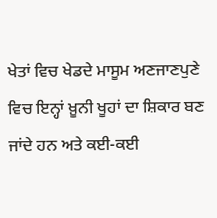ਖੇਤਾਂ ਵਿਚ ਖੇਡਦੇ ਮਾਸੂਮ ਅਣਜਾਣਪੁਣੇ ਵਿਚ ਇਨ੍ਹਾਂ ਖ਼ੂਨੀ ਖੂਹਾਂ ਦਾ ਸ਼ਿਕਾਰ ਬਣ ਜਾਂਦੇ ਹਨ ਅਤੇ ਕਈ-ਕਈ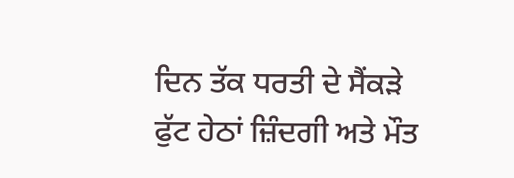ਦਿਨ ਤੱਕ ਧਰਤੀ ਦੇ ਸੈਂਕੜੇ ਫੁੱਟ ਹੇਠਾਂ ਜ਼ਿੰਦਗੀ ਅਤੇ ਮੌਤ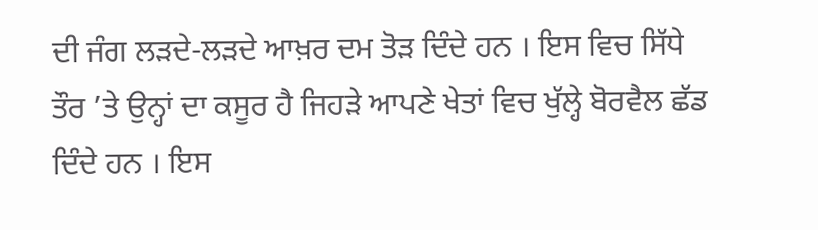ਦੀ ਜੰਗ ਲੜਦੇ-ਲੜਦੇ ਆਖ਼ਰ ਦਮ ਤੋੜ ਦਿੰਦੇ ਹਨ । ਇਸ ਵਿਚ ਸਿੱਧੇ ਤੌਰ ’ਤੇ ਉਨ੍ਹਾਂ ਦਾ ਕਸੂਰ ਹੈ ਜਿਹੜੇ ਆਪਣੇ ਖੇਤਾਂ ਵਿਚ ਖੁੱਲ੍ਹੇ ਬੋਰਵੈਲ ਛੱਡ ਦਿੰਦੇ ਹਨ । ਇਸ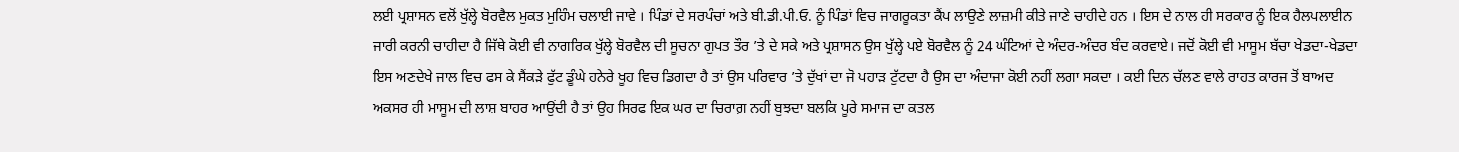ਲਈ ਪ੍ਰਸ਼ਾਸਨ ਵਲੋਂ ਖੁੱਲ੍ਹੇ ਬੋਰਵੈਲ ਮੁਕਤ ਮੁਹਿੰਮ ਚਲਾਈ ਜਾਵੇ । ਪਿੰਡਾਂ ਦੇ ਸਰਪੰਚਾਂ ਅਤੇ ਬੀ.ਡੀ.ਪੀ.ਓ. ਨੂੰ ਪਿੰਡਾਂ ਵਿਚ ਜਾਗਰੂਕਤਾ ਕੈਂਪ ਲਾਉਣੇ ਲਾਜ਼ਮੀ ਕੀਤੇ ਜਾਣੇ ਚਾਹੀਦੇ ਹਨ । ਇਸ ਦੇ ਨਾਲ ਹੀ ਸਰਕਾਰ ਨੂੰ ਇਕ ਹੈਲਪਲਾਈਨ ਜਾਰੀ ਕਰਨੀ ਚਾਹੀਦਾ ਹੈ ਜਿੱਥੇ ਕੋਈ ਵੀ ਨਾਗਰਿਕ ਖੁੱਲ੍ਹੇ ਬੋਰਵੈਲ ਦੀ ਸੂਚਨਾ ਗੁਪਤ ਤੌਰ ’ਤੇ ਦੇ ਸਕੇ ਅਤੇ ਪ੍ਰਸ਼ਾਸਨ ਉਸ ਖੁੱਲ੍ਹੇ ਪਏ ਬੋਰਵੈਲ ਨੂੰ 24 ਘੰਟਿਆਂ ਦੇ ਅੰਦਰ-ਅੰਦਰ ਬੰਦ ਕਰਵਾਏ। ਜਦੋਂ ਕੋਈ ਵੀ ਮਾਸੂਮ ਬੱਚਾ ਖੇਡਦਾ-ਖੇਡਦਾ ਇਸ ਅਣਦੇਖੇ ਜਾਲ ਵਿਚ ਫਸ ਕੇ ਸੈਂਕੜੇ ਫੁੱਟ ਡੂੰਘੇ ਹਨੇਰੇ ਖੂਹ ਵਿਚ ਡਿਗਦਾ ਹੈ ਤਾਂ ਉਸ ਪਰਿਵਾਰ ’ਤੇ ਦੁੱਖਾਂ ਦਾ ਜੋ ਪਹਾੜ ਟੁੱਟਦਾ ਹੈ ਉਸ ਦਾ ਅੰਦਾਜਾ ਕੋਈ ਨਹੀਂ ਲਗਾ ਸਕਦਾ । ਕਈ ਦਿਨ ਚੱਲਣ ਵਾਲੇ ਰਾਹਤ ਕਾਰਜ ਤੋਂ ਬਾਅਦ ਅਕਸਰ ਹੀ ਮਾਸੂਮ ਦੀ ਲਾਸ਼ ਬਾਹਰ ਆਉਂਦੀ ਹੈ ਤਾਂ ਉਹ ਸਿਰਫ ਇਕ ਘਰ ਦਾ ਚਿਰਾਗ਼ ਨਹੀਂ ਬੁਝਦਾ ਬਲਕਿ ਪੂਰੇ ਸਮਾਜ ਦਾ ਕਤਲ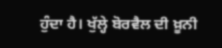ਹੁੰਦਾ ਹੈ। ਖੁੱਲ੍ਹੇ ਬੋਰਵੈਲ ਦੀ ਖ਼ੂਨੀ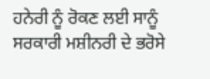ਹਨੇਰੀ ਨੂੰ ਰੋਕਣ ਲਈ ਸਾਨੂੰ ਸਰਕਾਰੀ ਮਸ਼ੀਨਰੀ ਦੇ ਭਰੋਸੇ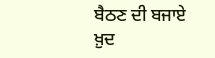ਬੈਠਣ ਦੀ ਬਜਾਏ ਖ਼ੁਦ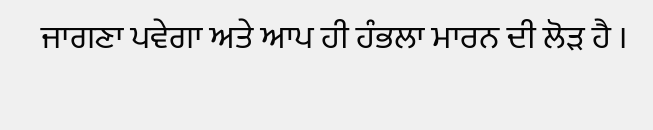ਜਾਗਣਾ ਪਵੇਗਾ ਅਤੇ ਆਪ ਹੀ ਹੰਭਲਾ ਮਾਰਨ ਦੀ ਲੋੜ ਹੈ ।